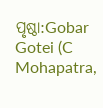ପୃଷ୍ଠା:Gobar Gotei (C Mohapatra,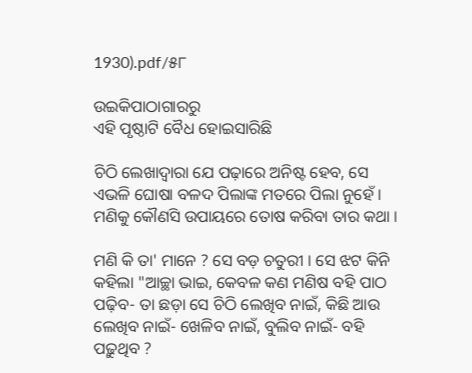1930).pdf/୫୮

ଉଇକିପାଠାଗାର‌ରୁ
ଏହି ପୃଷ୍ଠାଟି ବୈଧ ହୋଇସାରିଛି

ଚିଠି ଲେଖାଦ୍ୱାରା ଯେ ପଢ଼ାରେ ଅନିଷ୍ଟ ହେବ, ସେ ଏଭଳି ଘୋଷା ବଳଦ ପିଲାଙ୍କ ମତରେ ପିଲା ନୁହେଁ । ମଣିକୁ କୌଣସି ଉପାୟରେ ତୋଷ କରିବା ତାର କଥା ।

ମଣି କି ତା' ମାନେ ? ସେ ବଡ଼ ଚତୁରୀ । ସେ ଝଟ କିନି କ‌ହିଲା "ଆଚ୍ଛା ଭାଇ, କେବଳ କଣ ମଣିଷ ବ‌ହି ପାଠ ପଢ଼ିବ- ତା ଛଡ଼ା ସେ ଚିଠି ଲେଖିବ ନାଇଁ, କିଛି ଆଉ ଲେଖିବ ନାଇଁ- ଖେଳିବ ନାଇଁ, ବୁଲିବ ନାଇଁ- ବ‌ହି ପଢ଼ୁଥିବ ?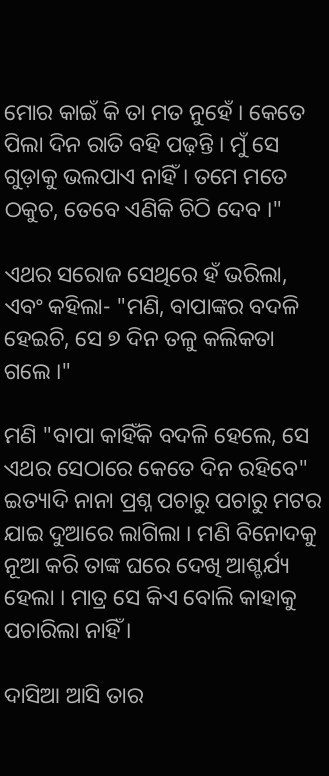ମୋର କାଇଁ କି ତା ମତ ନୁହେଁ । କେତେ ପିଲା ଦିନ ରାତି ବ‌ହି ପଢ଼ନ୍ତି । ମୁଁ ସେ ଗୁଡ଼ାକୁ ଭଲପାଏ ନାହିଁ । ତମେ ମତେ ଠକୁଚ, ତେବେ ଏଣିକି ଚିଠି ଦେବ ।"

ଏଥର ସରୋଜ ସେଥିରେ ହଁ ଭରିଲା, ଏବଂ କ‌ହିଲା- "ମଣି, ବାପାଙ୍କର ବଦଳି ହେଇଚି, ସେ ୭ ଦିନ ତଳୁ କଲିକତା ଗଲେ ।"

ମଣି "ବାପା କାହିଁକି ବଦଳି ହେଲେ, ସେ ଏଥର ସେଠାରେ କେତେ ଦିନ ରହିବେ" ଇତ୍ୟାଦି ନାନା ପ୍ରଶ୍ନ ପଚାରୁ ପଚାରୁ ମଟର ଯାଇ ଦୁଆରେ ଲାଗିଲା । ମଣି ବିନୋଦକୁ ନୂଆ କରି ତାଙ୍କ ଘରେ ଦେଖି ଆଶ୍ଚର୍ଯ୍ୟ ହେଲା । ମାତ୍ର ସେ କିଏ ବୋଲି କାହାକୁ ପଚାରିଲା ନାହିଁ ।

ଦାସିଆ ଆସି ତାର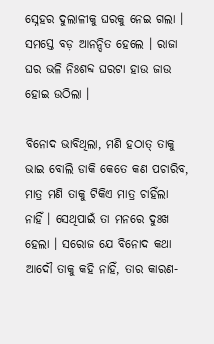ସ୍ନେହର ଦୁଲାଳୀକୁ ଘରକୁ ନେଇ ଗଲା । ସମସ୍ତେ ବଡ଼ ଆନନ୍ଦିତ ହେଲେ । ରାଜା ଘର ଭଳି ନିଃଶବ୍ଦ ଘରଟା ହାଉ ଜାଉ ହୋଇ ଉଠିଲା ।

ବିନୋଦ ଭାବିଥିଲା, ମଣି ହଠାତ୍ ତାକୁ ଭାଇ ବୋଲି ଡାକି କେତେ କଣ ପଚାରିବ, ମାତ୍ର ମଣି ତାକୁ ଟିକିଏ ମାତ୍ର ଚାହିଁଲା ନାହିଁ । ସେଥିପାଇଁ ତା ମନରେ ଦୁଃଖ ହେଲା । ସରୋଜ ଯେ ବିନୋଦ କଥା ଆଦୌ ତାକୁ କ‌ହି ନାହିଁ, ତାର କାରଣ-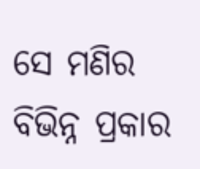ସେ ମଣିର ବିଭିନ୍ନ ପ୍ରକାର